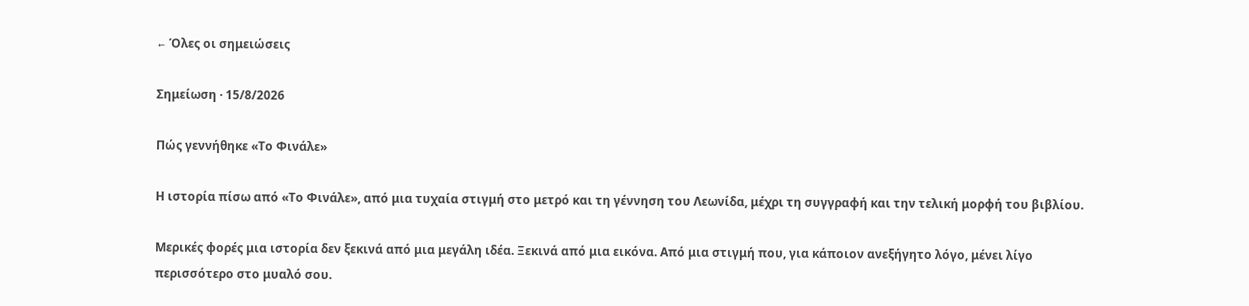← Όλες οι σημειώσεις

Σημείωση · 15/8/2026

Πώς γεννήθηκε «Το Φινάλε»

Η ιστορία πίσω από «Το Φινάλε», από μια τυχαία στιγμή στο μετρό και τη γέννηση του Λεωνίδα, μέχρι τη συγγραφή και την τελική μορφή του βιβλίου.

Μερικές φορές μια ιστορία δεν ξεκινά από μια μεγάλη ιδέα. Ξεκινά από μια εικόνα. Από μια στιγμή που, για κάποιον ανεξήγητο λόγο, μένει λίγο περισσότερο στο μυαλό σου.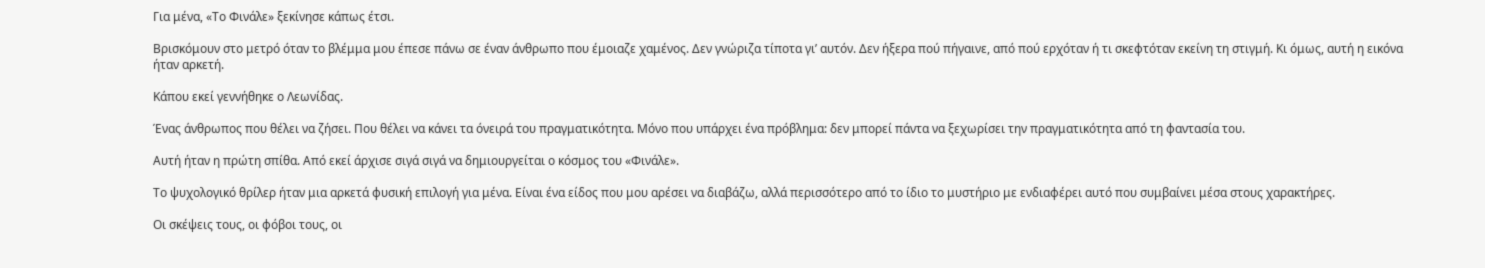Για μένα, «Το Φινάλε» ξεκίνησε κάπως έτσι.

Βρισκόμουν στο μετρό όταν το βλέμμα μου έπεσε πάνω σε έναν άνθρωπο που έμοιαζε χαμένος. Δεν γνώριζα τίποτα γι’ αυτόν. Δεν ήξερα πού πήγαινε, από πού ερχόταν ή τι σκεφτόταν εκείνη τη στιγμή. Κι όμως, αυτή η εικόνα ήταν αρκετή.

Κάπου εκεί γεννήθηκε ο Λεωνίδας.

Ένας άνθρωπος που θέλει να ζήσει. Που θέλει να κάνει τα όνειρά του πραγματικότητα. Μόνο που υπάρχει ένα πρόβλημα: δεν μπορεί πάντα να ξεχωρίσει την πραγματικότητα από τη φαντασία του.

Αυτή ήταν η πρώτη σπίθα. Από εκεί άρχισε σιγά σιγά να δημιουργείται ο κόσμος του «Φινάλε».

Το ψυχολογικό θρίλερ ήταν μια αρκετά φυσική επιλογή για μένα. Είναι ένα είδος που μου αρέσει να διαβάζω, αλλά περισσότερο από το ίδιο το μυστήριο με ενδιαφέρει αυτό που συμβαίνει μέσα στους χαρακτήρες.

Οι σκέψεις τους, οι φόβοι τους, οι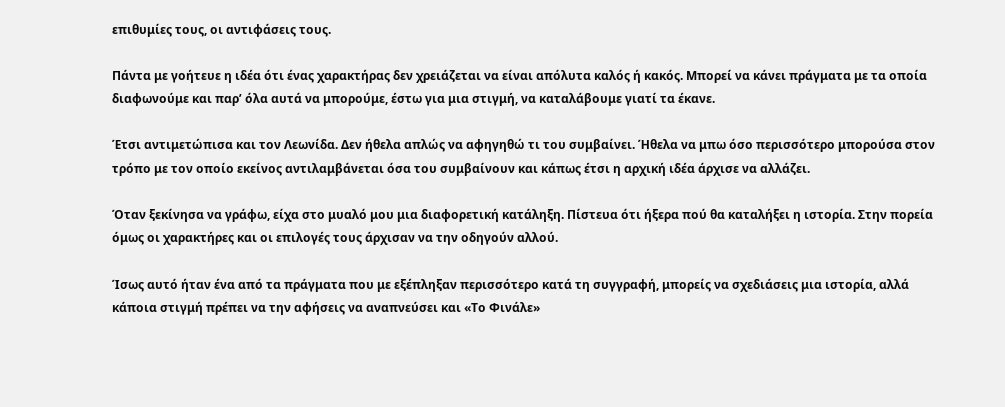επιθυμίες τους, οι αντιφάσεις τους.

Πάντα με γοήτευε η ιδέα ότι ένας χαρακτήρας δεν χρειάζεται να είναι απόλυτα καλός ή κακός. Μπορεί να κάνει πράγματα με τα οποία διαφωνούμε και παρ’ όλα αυτά να μπορούμε, έστω για μια στιγμή, να καταλάβουμε γιατί τα έκανε.

Έτσι αντιμετώπισα και τον Λεωνίδα. Δεν ήθελα απλώς να αφηγηθώ τι του συμβαίνει. Ήθελα να μπω όσο περισσότερο μπορούσα στον τρόπο με τον οποίο εκείνος αντιλαμβάνεται όσα του συμβαίνουν και κάπως έτσι η αρχική ιδέα άρχισε να αλλάζει.

Όταν ξεκίνησα να γράφω, είχα στο μυαλό μου μια διαφορετική κατάληξη. Πίστευα ότι ήξερα πού θα καταλήξει η ιστορία. Στην πορεία όμως οι χαρακτήρες και οι επιλογές τους άρχισαν να την οδηγούν αλλού.

Ίσως αυτό ήταν ένα από τα πράγματα που με εξέπληξαν περισσότερο κατά τη συγγραφή, μπορείς να σχεδιάσεις μια ιστορία, αλλά κάποια στιγμή πρέπει να την αφήσεις να αναπνεύσει και «Το Φινάλε»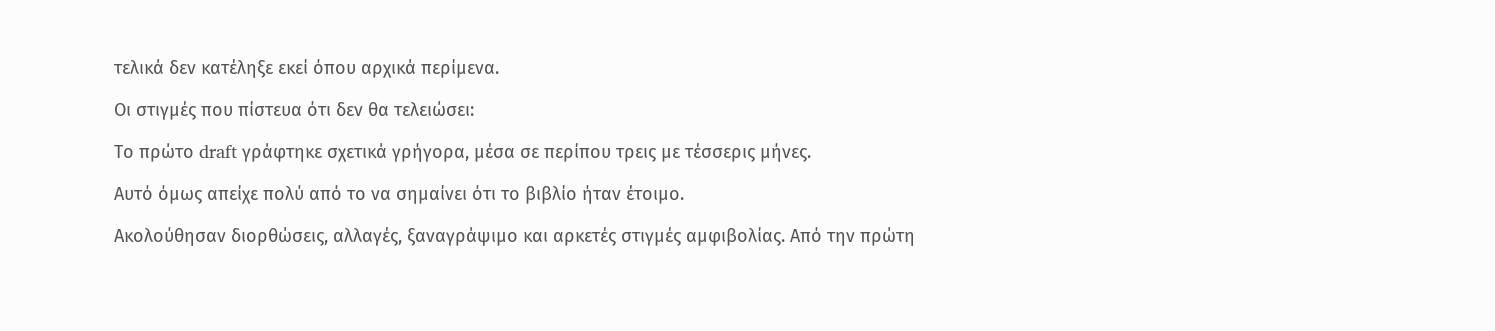τελικά δεν κατέληξε εκεί όπου αρχικά περίμενα.

Οι στιγμές που πίστευα ότι δεν θα τελειώσει:

Το πρώτο draft γράφτηκε σχετικά γρήγορα, μέσα σε περίπου τρεις με τέσσερις μήνες.

Αυτό όμως απείχε πολύ από το να σημαίνει ότι το βιβλίο ήταν έτοιμο.

Ακολούθησαν διορθώσεις, αλλαγές, ξαναγράψιμο και αρκετές στιγμές αμφιβολίας. Από την πρώτη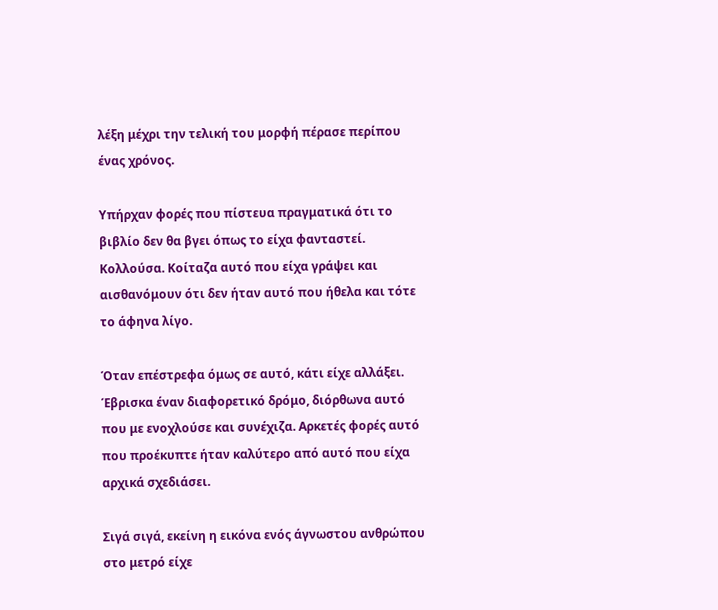λέξη μέχρι την τελική του μορφή πέρασε περίπου ένας χρόνος.

Υπήρχαν φορές που πίστευα πραγματικά ότι το βιβλίο δεν θα βγει όπως το είχα φανταστεί. Κολλούσα. Κοίταζα αυτό που είχα γράψει και αισθανόμουν ότι δεν ήταν αυτό που ήθελα και τότε το άφηνα λίγο.

Όταν επέστρεφα όμως σε αυτό, κάτι είχε αλλάξει. Έβρισκα έναν διαφορετικό δρόμο, διόρθωνα αυτό που με ενοχλούσε και συνέχιζα. Αρκετές φορές αυτό που προέκυπτε ήταν καλύτερο από αυτό που είχα αρχικά σχεδιάσει.

Σιγά σιγά, εκείνη η εικόνα ενός άγνωστου ανθρώπου στο μετρό είχε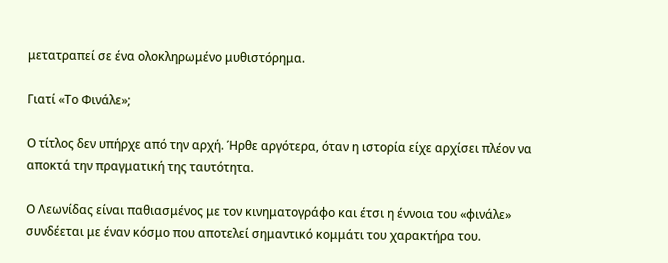μετατραπεί σε ένα ολοκληρωμένο μυθιστόρημα.

Γιατί «Το Φινάλε»;

Ο τίτλος δεν υπήρχε από την αρχή. Ήρθε αργότερα, όταν η ιστορία είχε αρχίσει πλέον να αποκτά την πραγματική της ταυτότητα.

Ο Λεωνίδας είναι παθιασμένος με τον κινηματογράφο και έτσι η έννοια του «φινάλε» συνδέεται με έναν κόσμο που αποτελεί σημαντικό κομμάτι του χαρακτήρα του.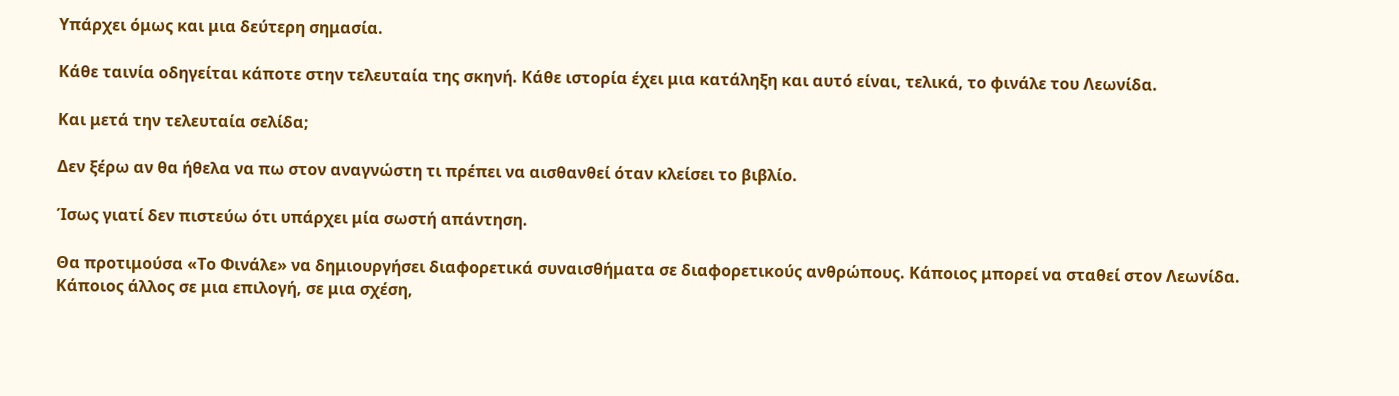Υπάρχει όμως και μια δεύτερη σημασία.

Κάθε ταινία οδηγείται κάποτε στην τελευταία της σκηνή. Κάθε ιστορία έχει μια κατάληξη και αυτό είναι, τελικά, το φινάλε του Λεωνίδα.

Και μετά την τελευταία σελίδα;

Δεν ξέρω αν θα ήθελα να πω στον αναγνώστη τι πρέπει να αισθανθεί όταν κλείσει το βιβλίο.

Ίσως γιατί δεν πιστεύω ότι υπάρχει μία σωστή απάντηση.

Θα προτιμούσα «Το Φινάλε» να δημιουργήσει διαφορετικά συναισθήματα σε διαφορετικούς ανθρώπους. Κάποιος μπορεί να σταθεί στον Λεωνίδα. Κάποιος άλλος σε μια επιλογή, σε μια σχέση,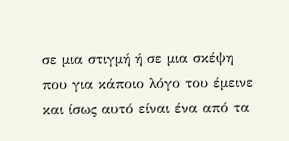σε μια στιγμή ή σε μια σκέψη που για κάποιο λόγο του έμεινε και ίσως αυτό είναι ένα από τα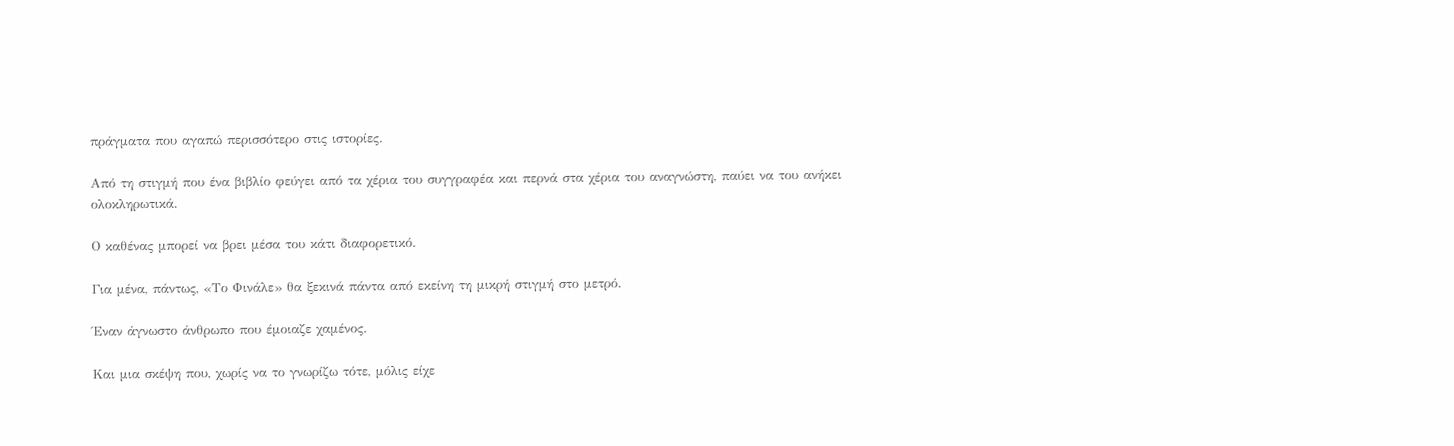πράγματα που αγαπώ περισσότερο στις ιστορίες.

Από τη στιγμή που ένα βιβλίο φεύγει από τα χέρια του συγγραφέα και περνά στα χέρια του αναγνώστη, παύει να του ανήκει ολοκληρωτικά.

Ο καθένας μπορεί να βρει μέσα του κάτι διαφορετικό.

Για μένα, πάντως, «Το Φινάλε» θα ξεκινά πάντα από εκείνη τη μικρή στιγμή στο μετρό.

Έναν άγνωστο άνθρωπο που έμοιαζε χαμένος.

Και μια σκέψη που, χωρίς να το γνωρίζω τότε, μόλις είχε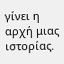γίνει η αρχή μιας ιστορίας.